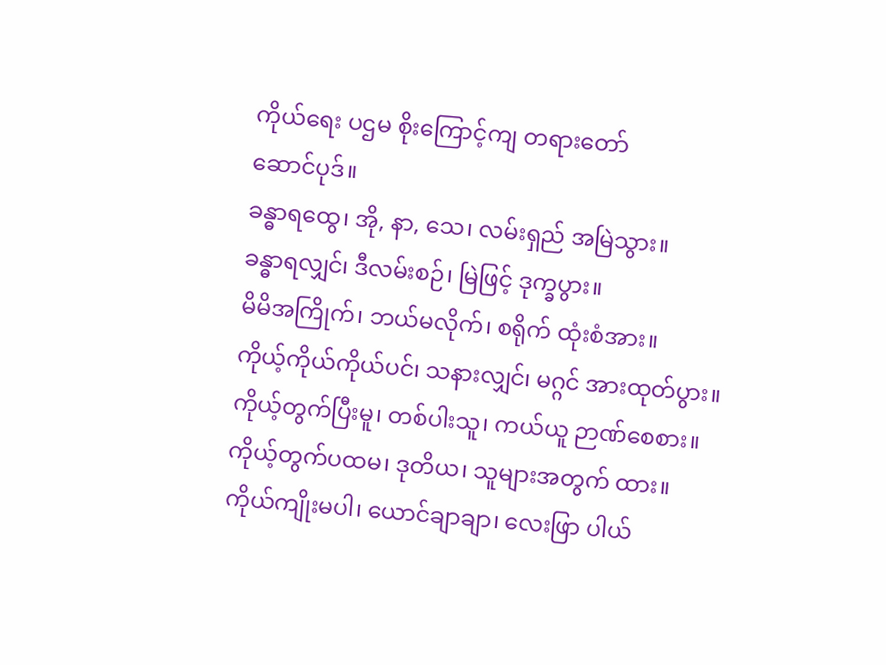ကိုယ်ရေး ပဌမ စိုးကြောင့်ကျ တရားတော်
ဆောင်ပုဒ်။
ခန္ဓာရထွေ၊ အို, နာ, သေ၊ လမ်းရှည် အမြဲသွား။
ခန္ဓာရလျှင်၊ ဒီလမ်းစဉ်၊ မြဲဖြင့် ဒုက္ခပွား။
မိမိအကြိုက်၊ ဘယ်မလိုက်၊ စရိုက် ထုံးစံအား။
ကိုယ့်ကိုယ်ကိုယ်ပင်၊ သနားလျှင်၊ မဂ္ဂင် အားထုတ်ပွား။
ကိုယ့်တွက်ပြီးမူ၊ တစ်ပါးသူ၊ ကယ်ယူ ဉာဏ်စေစား။
ကိုယ့်တွက်ပထမ၊ ဒုတိယ၊ သူများအတွက် ထား။
ကိုယ်ကျိုးမပါ၊ ယောင်ချာချာ၊ လေးဖြာ ပါယ်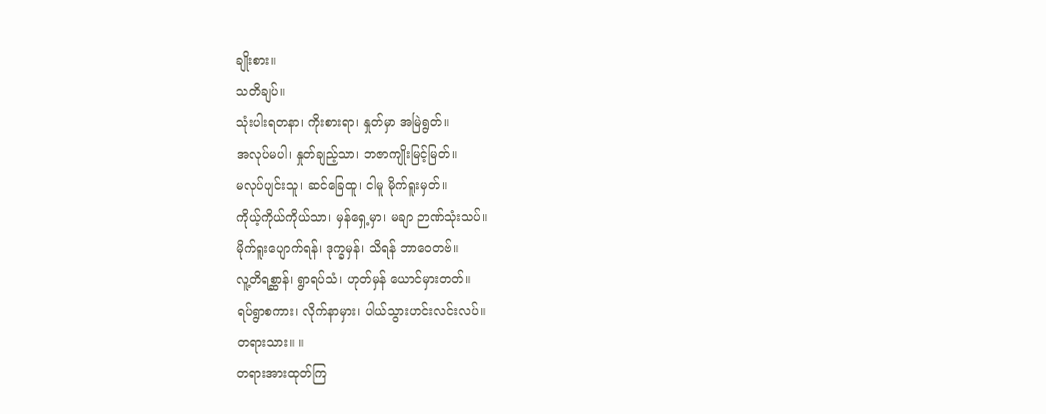ချိုးစား။
သတိချပ်။
သုံးပါးရတနာ၊ ကိုးစားရာ၊ နှုတ်မှာ အမြဲရွတ်။
အလုပ်မပါ၊ နှုတ်ချည့်သာ၊ ဘဇာကျိုးမြင့်မြတ်။
မလုပ်ပျင်းသူ၊ ဆင်ခြေထူ၊ ငါမူ မိုက်ရူးမှတ်။
ကိုယ့်ကိုယ်ကိုယ်သာ၊ မှန်ရှေ့မှာ၊ မချာ ဉာဏ်သုံးသပ်။
မိုက်ရူးပျောက်ရန်၊ ဒုက္ခမှန်၊ သိရန် ဘာဝေတဗ်။
လူ့တိရစ္ဆာန်၊ ရွာရပ်သံ၊ ဟုတ်မှန် ယောင်မှားတတ်။
ရပ်ရွာစကား၊ လိုက်နာမှား၊ ပါယ်သွားဟင်းလင်းလပ်။
တရားသား။ ။
တရားအားထုတ်ကြ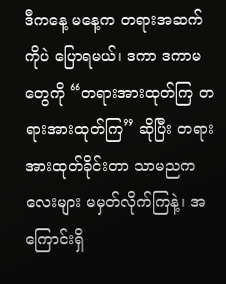ဒီကနေ့ မနေ့က တရားအဆက်ကိုပဲ ပြောရမယ်၊ ဒကာ ဒကာမတွေကို “တရားအားထုတ်ကြ တရားအားထုတ်ကြ” ဆိုပြီး တရားအားထုတ်ခိုင်းတာ သာမညကလေးများ မမှတ်လိုက်ကြနဲ့၊ အကြောင်းရှိ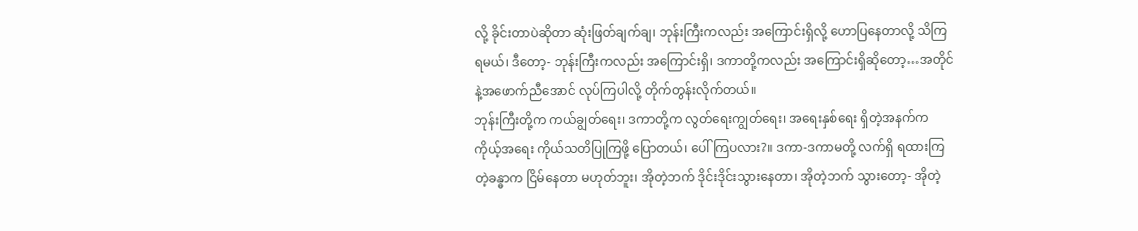လို့ ခိုင်းတာပဲဆိုတာ ဆုံးဖြတ်ချက်ချ၊ ဘုန်းကြီးကလည်း အကြောင်းရှိလို့ ဟောပြနေတာလို့ သိကြရမယ်၊ ဒီတော့- ဘုန်းကြီးကလည်း အကြောင်းရှိ၊ ဒကာတို့ကလည်း အကြောင်းရှိဆိုတော့…အတိုင်နဲ့အဖောက်ညီအောင် လုပ်ကြပါလို့ တိုက်တွန်းလိုက်တယ်။
ဘုန်းကြီးတို့က ကယ်ချွတ်ရေး၊ ဒကာတို့က လွတ်ရေးကျွတ်ရေး၊ အရေးနှစ်ရေး ရှိတဲ့အနက်က ကိုယ့်အရေး ကိုယ်သတိပြုကြဖို့ ပြောတယ်၊ ပေါ်ကြပလား?။ ဒကာ-ဒကာမတို့ လက်ရှိ ရထားကြတဲ့ခန္ဓာက ငြိမ်နေတာ မဟုတ်ဘူး၊ အိုတဲ့ဘက် ဒိုင်းဒိုင်းသွားနေတာ၊ အိုတဲ့ဘက် သွားတော့- အိုတဲ့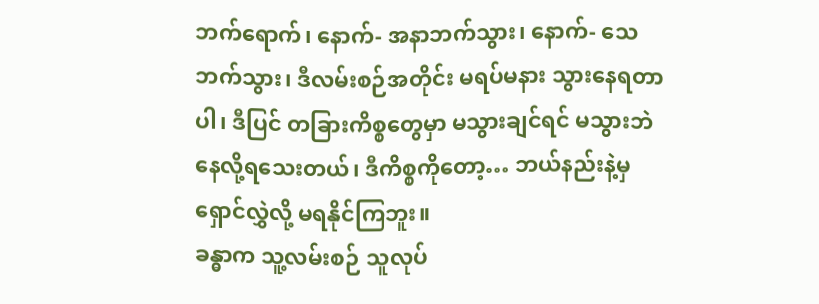ဘက်ရောက်၊ နောက်- အနာဘက်သွား၊ နောက်- သေဘက်သွား၊ ဒီလမ်းစဉ်အတိုင်း မရပ်မနား သွားနေရတာပါ၊ ဒီပြင် တခြားကိစ္စတွေမှာ မသွားချင်ရင် မသွားဘဲ နေလို့ရသေးတယ်၊ ဒီကိစ္စကိုတော့… ဘယ်နည်းနဲ့မှ ရှောင်လွှဲလို့ မရနိုင်ကြဘူး။
ခန္ဓာက သူ့လမ်းစဉ် သူလုပ်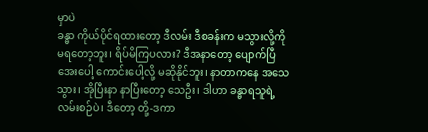မှာပဲ
ခန္ဓာ ကိုယ်ပိုင်ရထားတော့ ဒီလမ်း ဒီစခန်းက မသွားလို့ကို မရတော့ဘူး၊ ရိပ်မိကြပလား? ဒီအနာတော့ ပျောက်ပြီ အေးပေါ့ ကောင်းပေါ့လို့ မဆိုနိုင်ဘူး၊ နာတာကနေ အသေသွား၊ အိုပြီးနာ နာပြီးတော့ သေဦး၊ ဒါဟာ ခန္ဓာရသူရဲ့ လမ်းစဉ်ပဲ၊ ဒီတော့ တို့-ဒကာ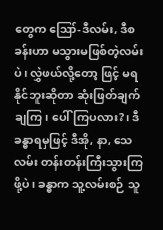တွေက ဪ-ဒီလမ်း, ဒီစခန်းဟာ မသွားမဖြစ်တဲ့လမ်းပဲ၊ လွှဲဖယ်လို့တော့ ဖြင့် မရနိုင်ဘူးဆိုတာ ဆုံးဖြတ်ချက်ချကြ၊ ပေါ်ကြပလား?၊ ဒီခန္ဓာရမှဖြင့် ဒီအို, နာ, သေလမ်း တန်းတန်းကြီးသွားကြ ဖို့ပဲ၊ ခန္ဓာက သူ့လမ်းစဉ် သူ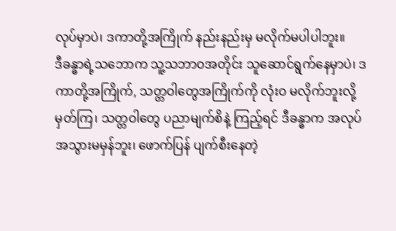လုပ်မှာပဲ၊ ဒကာတို့အကြိုက် နည်းနည်းမှ မလိုက်မပါပါဘူး။
ဒီခန္ဓာရဲ့သဘောက သူ့သဘာဝအတိုင်း သူဆောင်ရွက်နေမှာပဲ၊ ဒကာတို့အကြိုက်, သတ္တဝါတွေအကြိုက်ကို လုံးဝ မလိုက်ဘူးလို့ မှတ်ကြ၊ သတ္တဝါတွေ ပညာမျက်စိနဲ့ ကြည့်ရင် ဒီခန္ဓာက အလုပ်အသွားမမှန်ဘူး၊ ဖောက်ပြန် ပျက်စီးနေတဲ့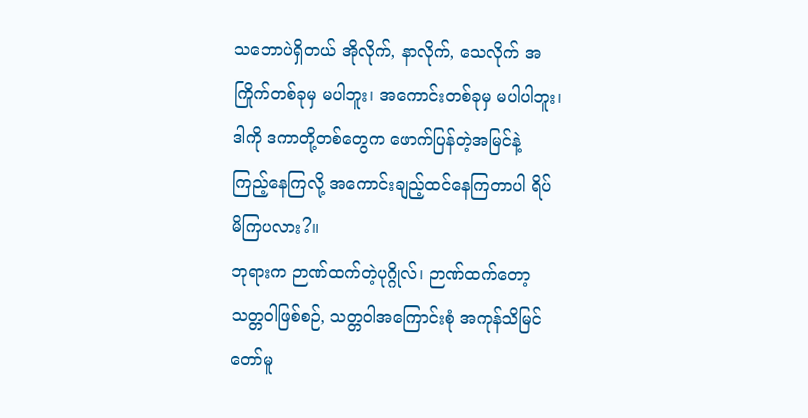သဘောပဲရှိတယ် အိုလိုက်, နာလိုက်, သေလိုက် အကြိုက်တစ်ခုမှ မပါဘူး၊ အကောင်းတစ်ခုမှ မပါပါဘူး၊ ဒါကို ဒကာတို့တစ်တွေက ဖောက်ပြန်တဲ့အမြင်နဲ့ ကြည့်နေကြလို့ အကောင်းချည့်ထင်နေကြတာပါ ရိပ်မိကြပလား?။
ဘုရားက ဉာဏ်ထက်တဲ့ပုဂ္ဂိုလ်၊ ဉာဏ်ထက်တော့ သတ္တဝါဖြစ်စဉ်, သတ္တဝါအကြောင်းစုံ အကုန်သိမြင်တော်မူ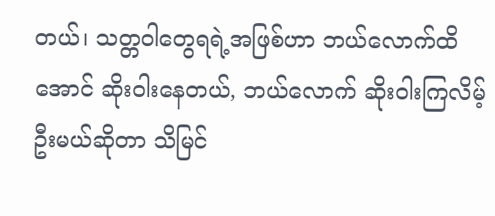တယ်၊ သတ္တဝါတွေရရဲ့အဖြစ်ဟာ ဘယ်လောက်ထိအောင် ဆိုးဝါးနေတယ်, ဘယ်လောက် ဆိုးဝါးကြလိမ့်ဦးမယ်ဆိုတာ သိမြင်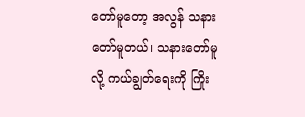တော်မူတော့ အလွန် သနားတော်မူတယ်၊ သနားတော်မူလို့ ကယ်ချွတ်ရေးကို ကြိုး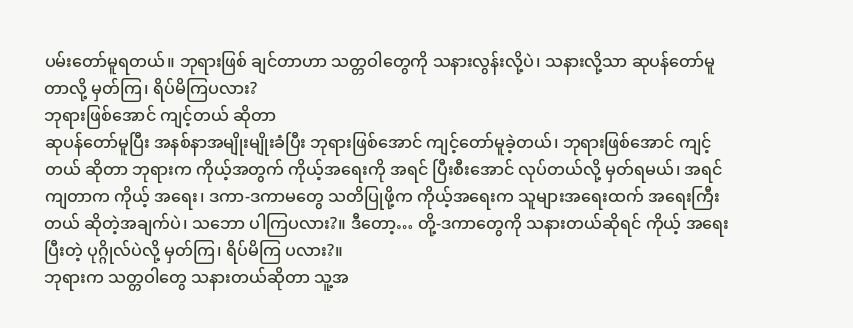ပမ်းတော်မူရတယ်။ ဘုရားဖြစ် ချင်တာဟာ သတ္တဝါတွေကို သနားလွန်းလို့ပဲ၊ သနားလို့သာ ဆုပန်တော်မူတာလို့ မှတ်ကြ၊ ရိပ်မိကြပလား?
ဘုရားဖြစ်အောင် ကျင့်တယ် ဆိုတာ
ဆုပန်တော်မူပြီး အနစ်နာအမျိုးမျိုးခံပြီး ဘုရားဖြစ်အောင် ကျင့်တော်မူခဲ့တယ်၊ ဘုရားဖြစ်အောင် ကျင့်တယ် ဆိုတာ ဘုရားက ကိုယ့်အတွက် ကိုယ့်အရေးကို အရင် ပြီးစီးအောင် လုပ်တယ်လို့ မှတ်ရမယ်၊ အရင်ကျတာက ကိုယ့် အရေး၊ ဒကာ-ဒကာမတွေ သတိပြုဖို့က ကိုယ့်အရေးက သူများအရေးထက် အရေးကြီးတယ် ဆိုတဲ့အချက်ပဲ၊ သဘော ပါကြပလား?။ ဒီတော့… တို့-ဒကာတွေကို သနားတယ်ဆိုရင် ကိုယ့် အရေးပြီးတဲ့ ပုဂ္ဂိုလ်ပဲလို့ မှတ်ကြ၊ ရိပ်မိကြ ပလား?။
ဘုရားက သတ္တဝါတွေ သနားတယ်ဆိုတာ သူ့အ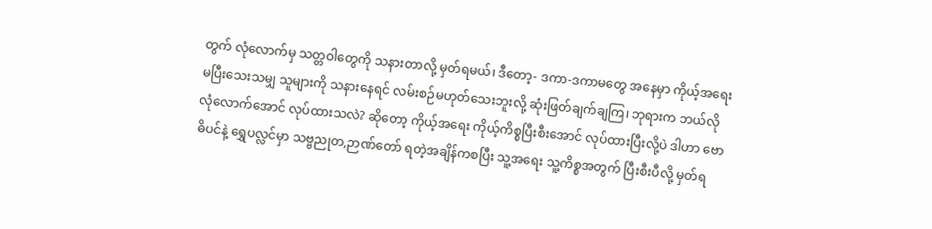တွက် လုံလောက်မှ သတ္တဝါတွေကို သနားတာလို့ မှတ်ရမယ်၊ ဒီတော့- ဒကာ-ဒကာမတွေ အနေမှာ ကိုယ့်အရေး မပြီးသေးသမျှ သူများကို သနားနေရင် လမ်းစဉ်မဟုတ်သေးဘူးလို့ ဆုံးဖြတ်ချက်ချကြ၊ ဘုရားက ဘယ်လိုလုံလောက်အောင် လုပ်ထားသလဲ? ဆိုတော့ ကိုယ့်အရေး ကိုယ့်ကိစ္စပြီးစီးအောင် လုပ်ထားပြီးလို့ပဲ ဒါဟာ ဗောဓိပင်နဲ့ ရွှေပလ္လင်မှာ သဗ္ဗညုတ,ဉာဏ်တော် ရတဲ့အချိန်ကစပြီး သူ့အရေး သူ့ကိစ္စအတွက် ပြီးစီးပီလို့ မှတ်ရ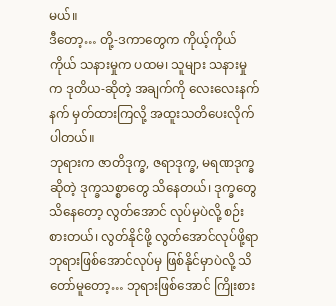မယ်။
ဒီတော့… တို့-ဒကာတွေက ကိုယ့်ကိုယ်ကိုယ် သနားမှုက ပထမ၊ သူများ သနားမှုက ဒုတိယ-ဆိုတဲ့ အချက်ကို လေးလေးနက်နက် မှတ်ထားကြလို့ အထူးသတိပေးလိုက်ပါတယ်။
ဘုရားက ဇာတိဒုက္ခ, ဇရာဒုက္ခ, မရဏဒုက္ခဆိုတဲ့ ဒုက္ခသစ္စာတွေ သိနေတယ်၊ ဒုက္ခတွေ သိနေတော့ လွတ်အောင် လုပ်မှပဲလို့ စဉ်းစားတယ်၊ လွတ်နိုင်ဖို့ လွတ်အောင်လုပ်ဖို့ရာ ဘုရားဖြစ်အောင်လုပ်မှ ဖြစ်နိုင်မှာပဲလို့ သိတော်မူတော့… ဘုရားဖြစ်အောင် ကြိုးစား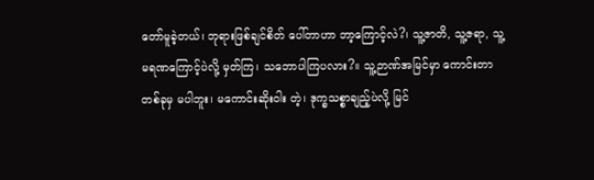တော်မူခဲ့တယ်၊ ဘုရားဖြစ်ချင်စိတ် ပေါ်တာဟာ ဘာ့ကြောင့်လဲ?၊ သူ့ဇာတိ, သူ့ဇရာ, သူ့မရဏကြောင့်ပဲလို့ မှတ်ကြ၊ သဘောပါကြပလား?။ သူ့ဉာဏ်အမြင်မှာ ကောင်းတာတစ်ခုမှ မပါဘူး၊ မကောင်းဆိုးဝါး တဲ့၊ ဒုက္ခသစ္စာချည့်ပဲလို့ မြင်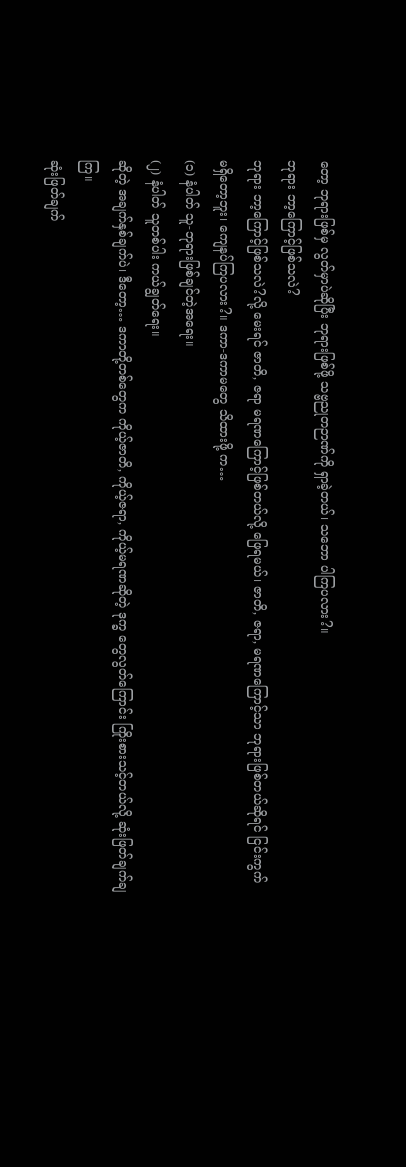တော့ ဘုရားဖြစ်မှ လွတ်မှာပဲဆိုပြီး ဘုရားဖြစ်ဖို့ သဗ္ဗညုတဉာဏ်ကို ရှာခဲ့တယ်၊ သဘော ပါကြပလား?။
ဘုရား ဘာ့ကြောင့်ဖြစ်သလဲ?
ဘုရား ဘာ့ကြောင့်ဖြစ်သလဲ?လို့ မေးရင် ဇာတိ, ဇရာ မရဏကြောင့်ဖြစ်တယ်လို့ ဖြေရမယ်၊ ဇာတိ, ဇရာ, မရဏကြောင့်သာ ဘုရားဖြစ်တယ်ဆိုရင် ငြင်းကွက် မရှိတော့ဘူး၊ ကျေနပ်ကြပလား?။ ဒကာ-ဒကာမတွေ သိထားဖို့ က…
(၁) နံပါတ် သူ-ဘုရားဖြစ်ချင်တဲ့အရေး။
(၂) နံပါတ် သူတစ်ပါး ကယ်ချွတ်ရေး။
ဆိုတဲ့ အချက်နှစ်ချက်ပဲ၊ ဒီတော့… ဒကာတို့တစ်တွေက ကိုယ့်ဇာတိ, ကိုယ့်ဇရာ, ကိုယ့်မရဏဆိုတဲ့ ဒုက္ခ တွေလွတ်ကြောင်း ကြိုးစားသင့်တယ်လို့ ဆုံးဖြတ်ချက်ချကြ။
ဆုံးဖြတ်ချက်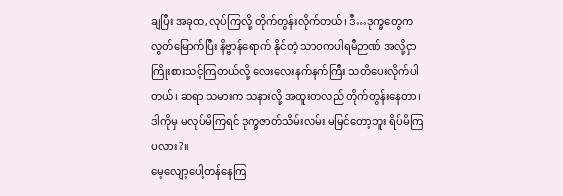ချပြီး အခုထ,လုပ်ကြလို့ တိုက်တွန်းလိုက်တယ်၊ ဒီ…ဒုက္ခတွေက လွတ်မြောက်ပြီး နိဗ္ဗာန်ရောက် နိုင်တဲ့ သာဝကပါရမီဉာဏ် အလို့ငှာ ကြိုးစားသင့်ကြတယ်လို့ လေးလေးနက်နက်ကြီး သတိပေးလိုက်ပါတယ်၊ ဆရာ သမားက သနားလို့ အထူးတလည် တိုက်တွန်းနေတာ၊ ဒါကိုမှ မလုပ်မိကြရင် ဒုက္ခဇာတ်သိမ်းလမ်း မမြင်တော့ဘူး ရိပ်မိကြပလား?။
မေ့လျော့ပေါ့တန်နေကြ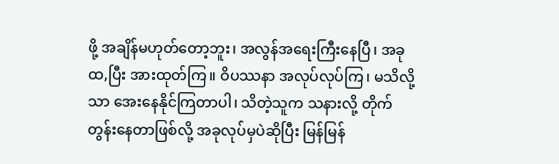ဖို့ အချိန်မဟုတ်တော့ဘူး၊ အလွန်အရေးကြီးနေပြီ၊ အခုထ,ပြီး အားထုတ်ကြ။ ဝိပဿနာ အလုပ်လုပ်ကြ၊ မသိလို့သာ အေးနေနိုင်ကြတာပါ၊ သိတဲ့သူက သနားလို့ တိုက်တွန်းနေတာဖြစ်လို့ အခုလုပ်မှပဲဆိုပြီး မြန်မြန်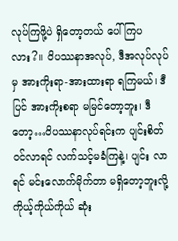လုပ်ကြဖို့ပဲ ရှိတော့တယ် ပေါ်ကြပလား?။ ဝိပဿနာအလုပ်, ဒီအလုပ်လုပ်မှ အားကိုးရာ-အားထားရာ ရကြမယ်၊ ဒီပြင် အားကိုးစရာ မမြင်တော့ဘူး၊ ဒီတော့…ဝိပဿနာလုပ်ရင်းက ပျင်းစိတ်ဝင်လာရင် လက်သင့်မခံကြနဲ့၊ ပျင်း လာရင် မင်းလောက်မိုက်တာ မရှိတော့ဘူးလို့ ကိုယ့်ကိုယ်ကိုယ် ဆုံး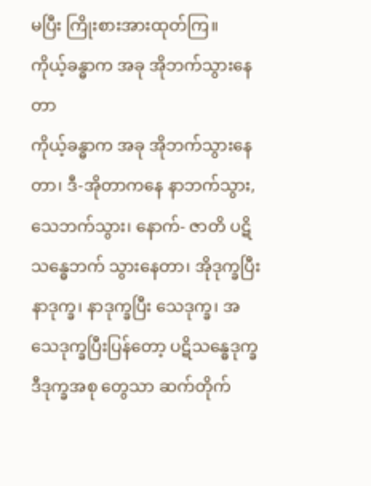မပြီး ကြိုးစားအားထုတ်ကြ။
ကိုယ့်ခန္ဓာက အခု အိုဘက်သွားနေတာ
ကိုယ့်ခန္ဓာက အခု အိုဘက်သွားနေတာ၊ ဒီ-အိုတာကနေ နာဘက်သွား, သေဘက်သွား၊ နောက်- ဇာတိ ပဋိ သန္ဓေဘက် သွားနေတာ၊ အိုဒုက္ခပြီး နာဒုက္ခ၊ နာဒုက္ခပြီး သေဒုက္ခ၊ အသေဒုက္ခပြီးပြန်တော့ ပဋိသန္ဓေဒုက္ခ ဒီဒုက္ခအစု တွေသာ ဆက်တိုက်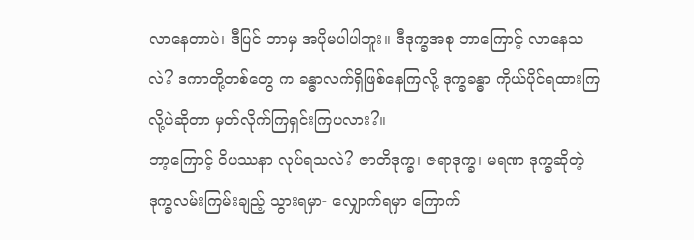လာနေတာပဲ၊ ဒီပြင် ဘာမှ အပိုမပါပါဘူး။ ဒီဒုက္ခအစု ဘာကြောင့် လာနေသလဲ? ဒကာတို့တစ်တွေ က ခန္ဓာလက်ရှိဖြစ်နေကြလို့ ဒုက္ခခန္ဓာ ကိုယ်ပိုင်ရထားကြလို့ပဲဆိုတာ မှတ်လိုက်ကြရှင်းကြပလား?။
ဘာ့ကြောင့် ဝိပဿနာ လုပ်ရသလဲ? ဇာတိဒုက္ခ၊ ဇရာဒုက္ခ၊ မရဏ ဒုက္ခဆိုတဲ့ ဒုက္ခလမ်းကြမ်းချည့် သွားရမှာ- လျှောက်ရမှာ ကြောက်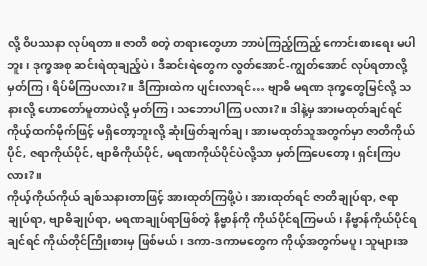လို့ ဝိပဿနာ လုပ်ရတာ။ ဇာတိ စတဲ့ တရားတွေဟာ ဘာပဲကြည့်ကြည့် ကောင်းစားရေး မပါ ဘူး၊ ဒုက္ခအစု ဆင်းရဲထုချည့်ပဲ၊ ဒီဆင်းရဲတွေက လွတ်အောင်-ကျွတ်အောင် လုပ်ရတာလို့ မှတ်ကြ၊ ရိပ်မိကြပလား?။ ဒီကြားထဲက ပျင်းလာရင်… ဗျာဓိ မရဏ ဒုက္ခတွေမြင်လို့ သနားလို့ ဟောတော်မူတာပဲလို့ မှတ်ကြ၊ သဘောပါကြ ပလား?။ ဒါနဲ့မှ အားမထုတ်ချင်ရင် ကိုယ့်ထက်မိုက်ဖြင့် မရှိတော့ဘူးလို့ ဆုံးဖြတ်ချက်ချ၊ အားမထုတ်သူအတွက်မှာ ဇာတိကိုယ်ပိုင်, ဇရာကိုယ်ပိုင်, ဗျာဓိကိုယ်ပိုင်, မရဏကိုယ်ပိုင်ပဲလို့သာ မှတ်ကြပေတော့၊ ရှင်းကြပလား?။
ကိုယ့်ကိုယ်ကိုယ် ချစ်သနားတာဖြင့် အားထုတ်ကြဖို့ပဲ၊ အားထုတ်ရင် ဇာတိချုပ်ရာ, ဇရာချုပ်ရာ, ဗျာဓိချုပ်ရာ, မရဏချုပ်ရာဖြစ်တဲ့ နိဗ္ဗာန်ကို ကိုယ်ပိုင်ရကြမယ်၊ နိဗ္ဗာန်ကိုယ်ပိုင်ရချင်ရင် ကိုယ်တိုင်ကြိုးစားမှ ဖြစ်မယ်၊ ဒကာ-ဒကာမတွေက ကိုယ့်အတွက်မပူ၊ သူများအ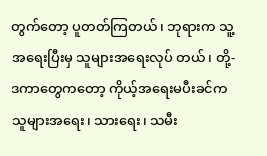တွက်တော့ ပူတတ်ကြတယ်၊ ဘုရားက သူ့အရေးပြီးမှ သူများအရေးလုပ် တယ်၊ တို့-ဒကာတွေကတော့ ကိုယ့်အရေးမပီးခင်က သူများအရေး၊ သားရေး၊ သမီး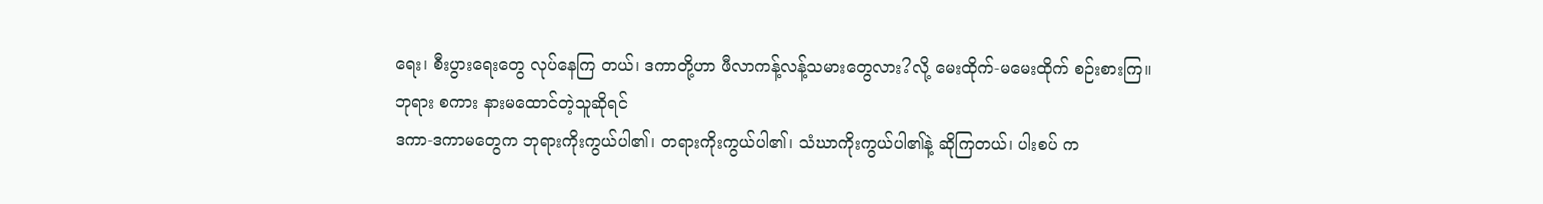ရေး၊ စီးပွားရေးတွေ လုပ်နေကြ တယ်၊ ဒကာတို့ဟာ ဖီလာကန့်လန့်သမားတွေလား?လို့ မေးထိုက်-မမေးထိုက် စဉ်းစားကြ။
ဘုရား စကား နားမထောင်တဲ့သူဆိုရင်
ဒကာ-ဒကာမတွေက ဘုရားကိုးကွယ်ပါ၏၊ တရားကိုးကွယ်ပါ၏၊ သံဃာကိုးကွယ်ပါ၏နဲ့ ဆိုကြတယ်၊ ပါးစပ် က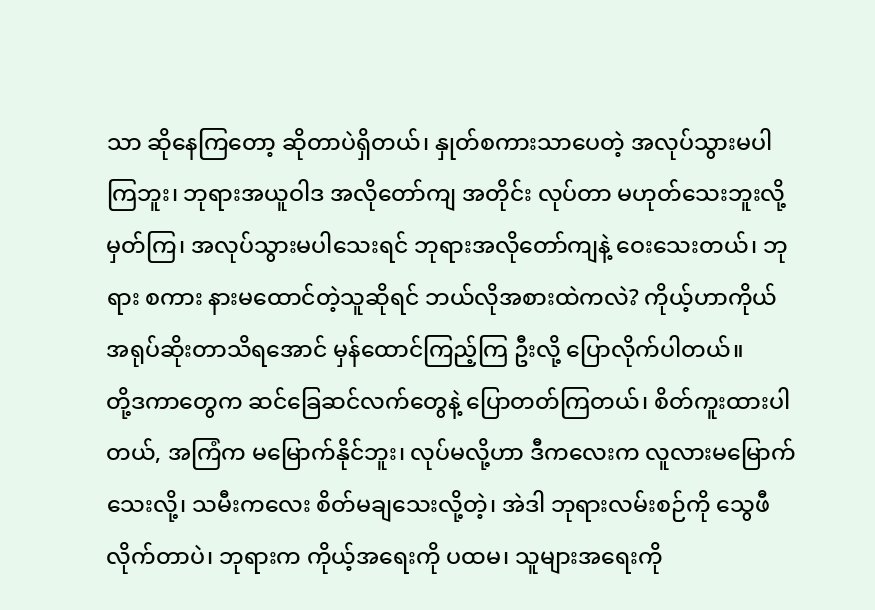သာ ဆိုနေကြတော့ ဆိုတာပဲရှိတယ်၊ နှုတ်စကားသာပေတဲ့ အလုပ်သွားမပါကြဘူး၊ ဘုရားအယူဝါဒ အလိုတော်ကျ အတိုင်း လုပ်တာ မဟုတ်သေးဘူးလို့ မှတ်ကြ၊ အလုပ်သွားမပါသေးရင် ဘုရားအလိုတော်ကျနဲ့ ဝေးသေးတယ်၊ ဘုရား စကား နားမထောင်တဲ့သူဆိုရင် ဘယ်လိုအစားထဲကလဲ? ကိုယ့်ဟာကိုယ် အရုပ်ဆိုးတာသိရအောင် မှန်ထောင်ကြည့်ကြ ဦးလို့ ပြောလိုက်ပါတယ်။
တို့ဒကာတွေက ဆင်ခြေဆင်လက်တွေနဲ့ ပြောတတ်ကြတယ်၊ စိတ်ကူးထားပါတယ်, အကြံက မမြောက်နိုင်ဘူး၊ လုပ်မလို့ဟာ ဒီကလေးက လူလားမမြောက်သေးလို့၊ သမီးကလေး စိတ်မချသေးလို့တဲ့၊ အဲဒါ ဘုရားလမ်းစဉ်ကို သွေဖီ လိုက်တာပဲ၊ ဘုရားက ကိုယ့်အရေးကို ပထမ၊ သူများအရေးကို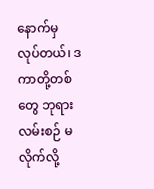နောက်မှ လုပ်တယ်၊ ဒကာတို့တစ်တွေ ဘုရားလမ်းစဉ် မလိုက်လို့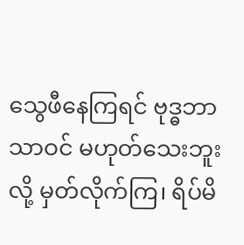သွေဖီနေကြရင် ဗုဒ္ဓဘာသာဝင် မဟုတ်သေးဘူးလို့ မှတ်လိုက်ကြ၊ ရိပ်မိ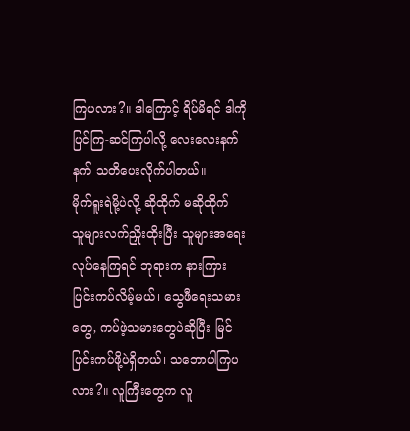ကြပလား?။ ဒါကြောင့် ရိပ်မိရင် ဒါကိုပြင်ကြ-ဆင်ကြပါလို့ လေးလေးနက်နက် သတိပေးလိုက်ပါတယ်။
မိုက်ရူးရဲမို့ပဲလို့ ဆိုထိုက် မဆိုထိုက်
သူများလက်ညှိုးထိုးပြီး သူများအရေးလုပ်နေကြရင် ဘုရားက နားကြားပြင်းကပ်လိမ့်မယ်၊ သွေဖီရေးသမားတွေ, ကပ်ဖဲ့သမားတွေပဲဆိုပြီး မြင်ပြင်းကပ်ဖို့ပဲရှိတယ်၊ သဘောပါကြပလား?။ လူကြီးတွေက လူ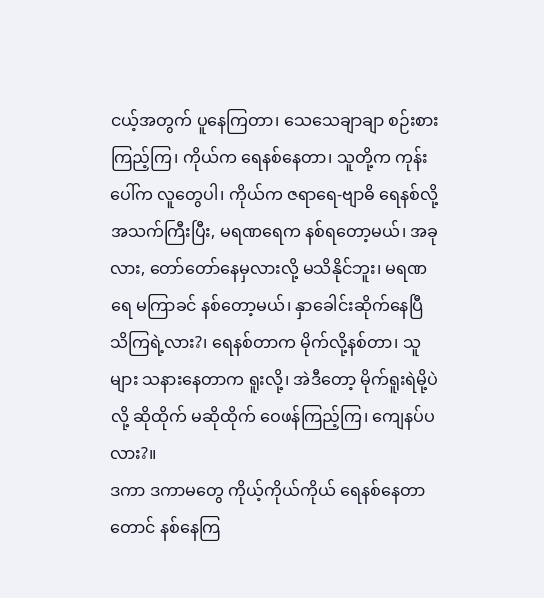ငယ့်အတွက် ပူနေကြတာ၊ သေသေချာချာ စဉ်းစားကြည့်ကြ၊ ကိုယ်က ရေနစ်နေတာ၊ သူတို့က ကုန်းပေါ်က လူတွေပါ၊ ကိုယ်က ဇရာရေ-ဗျာဓိ ရေနစ်လို့ အသက်ကြီးပြီး, မရဏရေက နစ်ရတော့မယ်၊ အခုလား, တော်တော်နေမှလားလို့ မသိနိုင်ဘူး၊ မရဏရေ မကြာခင် နစ်တော့မယ်၊ နှာခေါင်းဆိုက်နေပြီ သိကြရဲ့လား?၊ ရေနစ်တာက မိုက်လို့နစ်တာ၊ သူများ သနားနေတာက ရူးလို့၊ အဲဒီတော့ မိုက်ရူးရဲမို့ပဲလို့ ဆိုထိုက် မဆိုထိုက် ဝေဖန်ကြည့်ကြ၊ ကျေနပ်ပလား?။
ဒကာ ဒကာမတွေ ကိုယ့်ကိုယ်ကိုယ် ရေနစ်နေတာတောင် နစ်နေကြ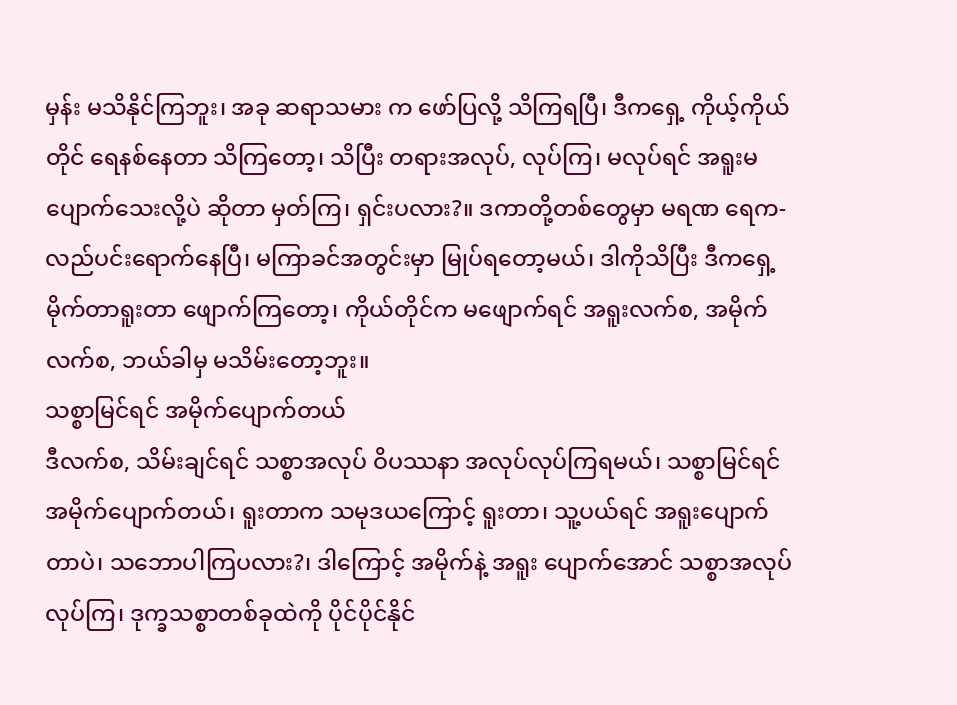မှန်း မသိနိုင်ကြဘူး၊ အခု ဆရာသမား က ဖော်ပြလို့ သိကြရပြီ၊ ဒီကရှေ့ ကိုယ့်ကိုယ်တိုင် ရေနစ်နေတာ သိကြတော့၊ သိပြီး တရားအလုပ်, လုပ်ကြ၊ မလုပ်ရင် အရူးမပျောက်သေးလို့ပဲ ဆိုတာ မှတ်ကြ၊ ရှင်းပလား?။ ဒကာတို့တစ်တွေမှာ မရဏ ရေက-လည်ပင်းရောက်နေပြီ၊ မကြာခင်အတွင်းမှာ မြုပ်ရတော့မယ်၊ ဒါကိုသိပြီး ဒီကရှေ့ မိုက်တာရူးတာ ဖျောက်ကြတော့၊ ကိုယ်တိုင်က မဖျောက်ရင် အရူးလက်စ, အမိုက်လက်စ, ဘယ်ခါမှ မသိမ်းတော့ဘူး။
သစ္စာမြင်ရင် အမိုက်ပျောက်တယ်
ဒီလက်စ, သိမ်းချင်ရင် သစ္စာအလုပ် ဝိပဿနာ အလုပ်လုပ်ကြရမယ်၊ သစ္စာမြင်ရင် အမိုက်ပျောက်တယ်၊ ရူးတာက သမုဒယကြောင့် ရူးတာ၊ သူ့ပယ်ရင် အရူးပျောက်တာပဲ၊ သဘောပါကြပလား?၊ ဒါကြောင့် အမိုက်နဲ့ အရူး ပျောက်အောင် သစ္စာအလုပ်လုပ်ကြ၊ ဒုက္ခသစ္စာတစ်ခုထဲကို ပိုင်ပိုင်နိုင်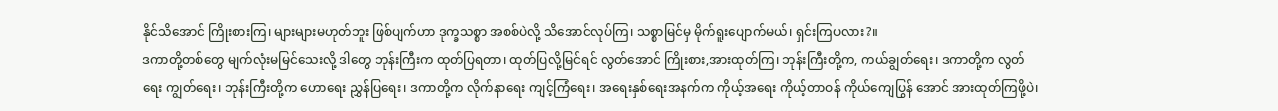နိုင်သိအောင် ကြိုးစားကြ၊ များများမဟုတ်ဘူး ဖြစ်ပျက်ဟာ ဒုက္ခသစ္စာ အစစ်ပဲလို့ သိအောင်လုပ်ကြ၊ သစ္စာမြင်မှ မိုက်ရူးပျောက်မယ်၊ ရှင်းကြပလား?။
ဒကာတို့တစ်တွေ မျက်လုံးမမြင်သေးလို့ ဒါတွေ ဘုန်းကြီးက ထုတ်ပြရတာ၊ ထုတ်ပြလို့မြင်ရင် လွတ်အောင် ကြိုးစား,အားထုတ်ကြ၊ ဘုန်းကြီးတို့က, ကယ်ချွတ်ရေး၊ ဒကာတို့က လွတ်ရေး ကျွတ်ရေး၊ ဘုန်းကြီးတို့က ဟောရေး ညွှန်ပြရေး၊ ဒကာတို့က လိုက်နာရေး ကျင့်ကြံရေး၊ အရေးနှစ်ရေးအနက်က ကိုယ့်အရေး ကိုယ့်တာဝန် ကိုယ်ကျေပြွန် အောင် အားထုတ်ကြဖို့ပဲ၊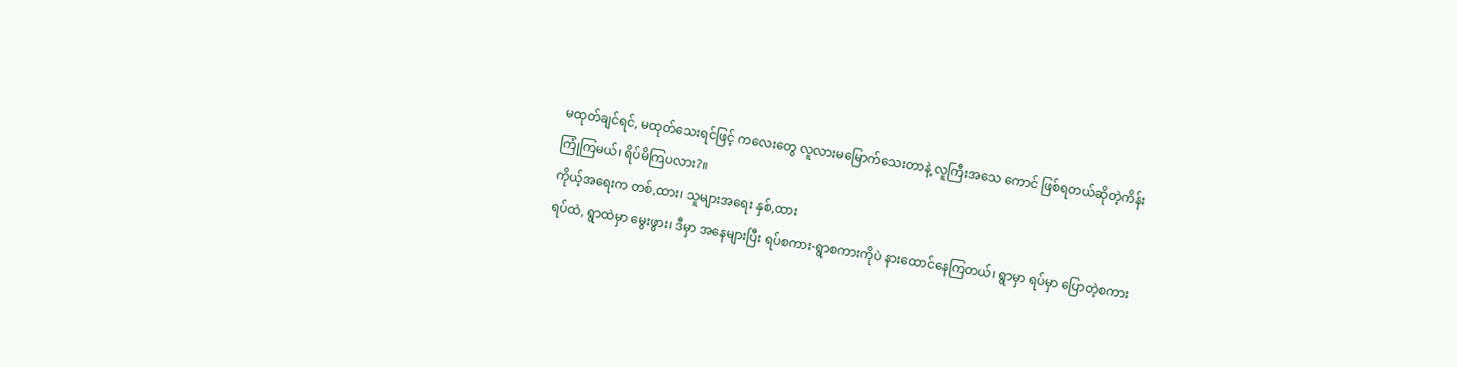မထုတ်ချင်ရင်, မထုတ်သေးရင်ဖြင့် ကလေးတွေ လူလားမမြောက်သေးတာနဲ့ လူကြီးအသေ ကောင် ဖြစ်ရတယ်ဆိုတဲ့ကိန်း ကြုံကြမယ်၊ ရိပ်မိကြပလား?။
ကိုယ့်အရေးက တစ်,ထား၊ သူများအရေး နှစ်,ထား
ရပ်ထဲ, ရွာထဲမှာ မွေးဖွား၊ ဒီမှာ အနေများပြီး ရပ်စကား-ရွာစကားကိုပဲ နားထောင်နေကြတယ်၊ ရွာမှာ ရပ်မှာ ပြောတဲ့စကား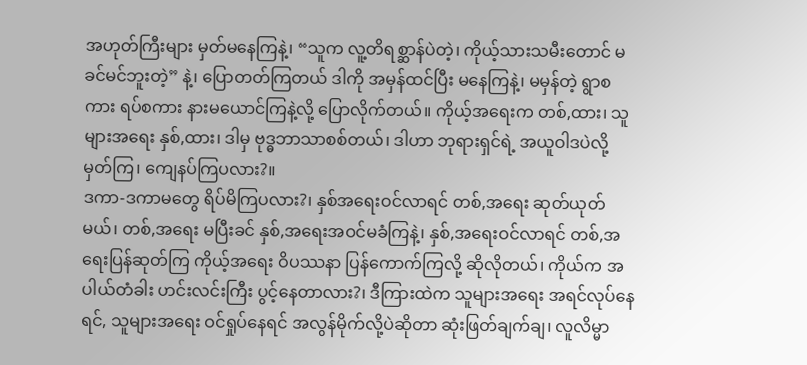အဟုတ်ကြီးများ မှတ်မနေကြနဲ့၊ “သူက လူ့တိရစ္ဆာန်ပဲတဲ့၊ ကိုယ့်သားသမီးတောင် မခင်မင်ဘူးတဲ့” နဲ့၊ ပြောတတ်ကြတယ် ဒါကို အမှန်ထင်ပြီး မနေကြနဲ့၊ မမှန်တဲ့ ရွာစကား ရပ်စကား နားမယောင်ကြနဲ့လို့ ပြောလိုက်တယ်။ ကိုယ့်အရေးက တစ်,ထား၊ သူများအရေး နှစ်,ထား၊ ဒါမှ ဗုဒ္ဓဘာသာစစ်တယ်၊ ဒါဟာ ဘုရားရှင်ရဲ့ အယူဝါဒပဲလို့ မှတ်ကြ၊ ကျေနပ်ကြပလား?။
ဒကာ-ဒကာမတွေ ရိပ်မိကြပလား?၊ နှစ်အရေးဝင်လာရင် တစ်,အရေး ဆုတ်ယုတ်မယ်၊ တစ်,အရေး မပြီးခင် နှစ်,အရေးအဝင်မခံကြနဲ့၊ နှစ်,အရေးဝင်လာရင် တစ်,အရေးပြန်ဆုတ်ကြ ကိုယ့်အရေး ဝိပဿနာ ပြန်ကောက်ကြလို့ ဆိုလိုတယ်၊ ကိုယ်က အပါယ်တံခါး ဟင်းလင်းကြီး ပွင့်နေတာလား?၊ ဒီကြားထဲက သူများအရေး အရင်လုပ်နေရင်, သူများအရေး ဝင်ရှုပ်နေရင် အလွန်မိုက်လို့ပဲဆိုတာ ဆုံးဖြတ်ချက်ချ၊ လူလိမ္မာ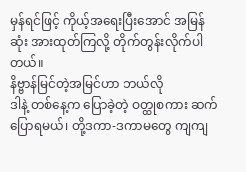မှန်ရင်ဖြင့် ကိုယ့်အရေးပြီးအောင် အမြန်ဆုံး အားထုတ်ကြလို့ တိုက်တွန်းလိုက်ပါတယ်။
နိဗ္ဗာန်မြင်တဲ့အမြင်ဟာ ဘယ်လို
ဒါနဲ့ တစ်နေ့က ပြောခဲ့တဲ့ ဝတ္ထုစကား ဆက်ပြောရမယ်၊ တို့ဒကာ-ဒကာမတွေ ကျကျ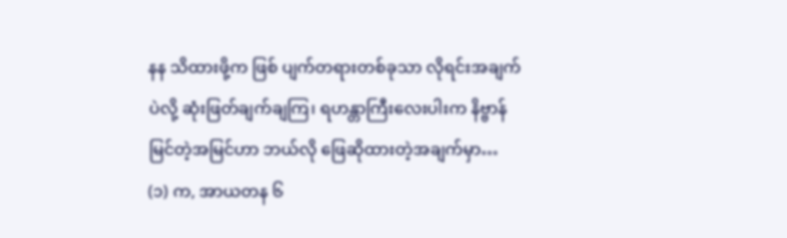နန သိထားဖို့က ဖြစ် ပျက်တရားတစ်ခုသာ လိုရင်းအချက်ပဲလို့ ဆုံးဖြတ်ချက်ချကြ၊ ရဟန္တာကြီးလေးပါးက နိဗ္ဗာန်မြင်တဲ့အမြင်ဟာ ဘယ်လို ဖြေဆိုထားတဲ့အချက်မှာ…
(၁) က, အာယတန ၆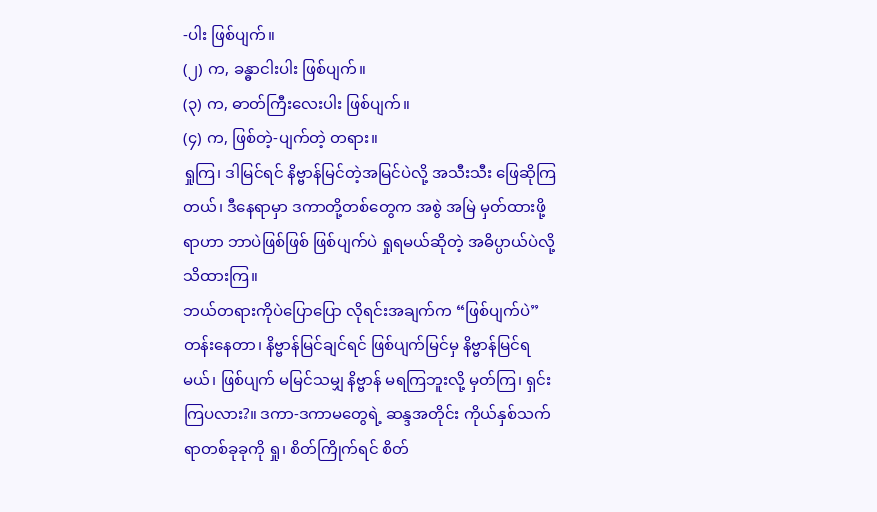-ပါး ဖြစ်ပျက်။
(၂) က, ခန္ဓာငါးပါး ဖြစ်ပျက်။
(၃) က, ဓာတ်ကြီးလေးပါး ဖြစ်ပျက်။
(၄) က, ဖြစ်တဲ့-ပျက်တဲ့ တရား။
ရှုကြ၊ ဒါမြင်ရင် နိဗ္ဗာန်မြင်တဲ့အမြင်ပဲလို့ အသီးသီး ဖြေဆိုကြတယ်၊ ဒီနေရာမှာ ဒကာတို့တစ်တွေက အစွဲ အမြဲ မှတ်ထားဖို့ရာဟာ ဘာပဲဖြစ်ဖြစ် ဖြစ်ပျက်ပဲ ရှုရမယ်ဆိုတဲ့ အဓိပ္ပာယ်ပဲလို့ သိထားကြ။
ဘယ်တရားကိုပဲပြောပြော လိုရင်းအချက်က “ဖြစ်ပျက်ပဲ” တန်းနေတာ၊ နိဗ္ဗာန်မြင်ချင်ရင် ဖြစ်ပျက်မြင်မှ နိဗ္ဗာန်မြင်ရမယ်၊ ဖြစ်ပျက် မမြင်သမျှ နိဗ္ဗာန် မရကြဘူးလို့ မှတ်ကြ၊ ရှင်းကြပလား?။ ဒကာ-ဒကာမတွေရဲ့ ဆန္ဒအတိုင်း ကိုယ်နှစ်သက်ရာတစ်ခုခုကို ရှု၊ စိတ်ကြိုက်ရင် စိတ်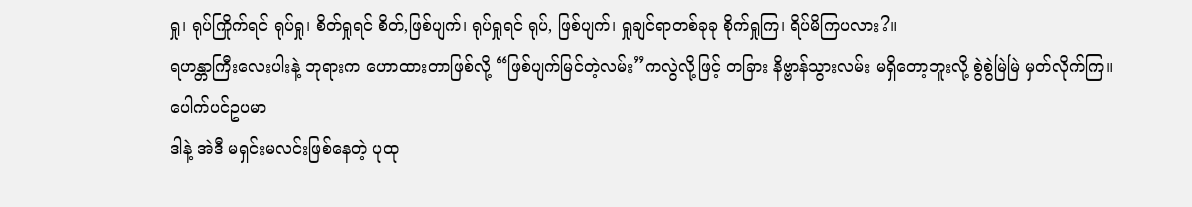ရှု၊ ရုပ်ကြိုက်ရင် ရုပ်ရှု၊ စိတ်ရှုရင် စိတ်,ဖြစ်ပျက်၊ ရုပ်ရှုရင် ရုပ်, ဖြစ်ပျက်၊ ရှုချင်ရာတစ်ခုခု စိုက်ရှုကြ၊ ရိပ်မိကြပလား?။
ရဟန္တာကြီးလေးပါးနဲ့ ဘုရားက ဟောထားတာဖြစ်လို့ “ဖြစ်ပျက်မြင်တဲ့လမ်း”ကလွဲလို့ဖြင့် တခြား နိဗ္ဗာန်သွားလမ်း မရှိတော့ဘူးလို့ စွဲစွဲမြဲမြဲ မှတ်လိုက်ကြ။
ပေါက်ပင်ဥပမာ
ဒါနဲ့ အဲဒီ မရှင်းမလင်းဖြစ်နေတဲ့ ပုထု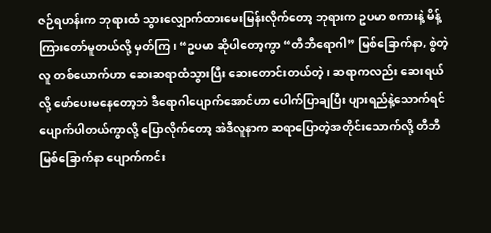ဇဉ်ရဟန်းက ဘုရားထံ သွားလျှောက်ထားမေးမြန်းလိုက်တော့ ဘုရားက ဥပမာ စကားနဲ့ မိန့်ကြားတော်မူတယ်လို့ မှတ်ကြ၊ “ဥပမာ ဆိုပါတော့ကွာ “တီဘီရောဂါ” မြစ်ခြောက်နာ, စွဲတဲ့ လူ တစ်ယောက်ဟာ ဆေးဆရာထံသွားပြီး ဆေးတောင်းတယ်တဲ့၊ ဆရာကလည်း ဆေးရယ်လို့ ဖော်ပေးမနေတော့ဘဲ ဒီရောဂါပျောက်အောင်ဟာ ပေါက်ပြာချပြီး ပျားရည်နဲ့သောက်ရင် ပျောက်ပါတယ်ကွာလို့ ပြောလိုက်တော့ အဲဒီလူနာက ဆရာပြောတဲ့အတိုင်းသောက်လို့ တီဘီမြစ်ခြောက်နာ ပျောက်ကင်း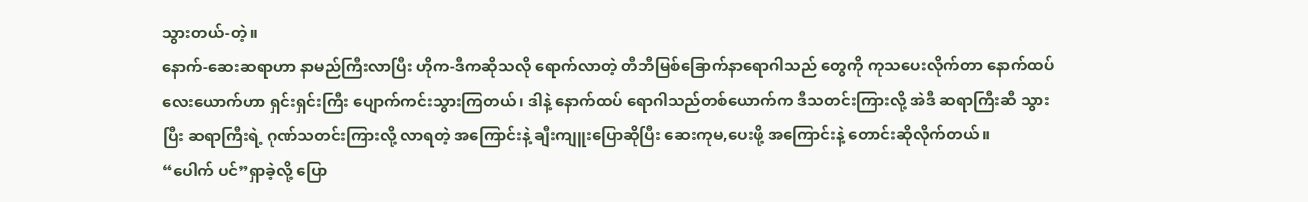သွားတယ်-တဲ့။
နောက်-ဆေးဆရာဟာ နာမည်ကြီးလာပြီး ဟိုက-ဒီကဆိုသလို ရောက်လာတဲ့ တီဘီမြစ်ခြောက်နာရောဂါသည် တွေကို ကုသပေးလိုက်တာ နောက်ထပ်လေးယောက်ဟာ ရှင်းရှင်းကြီး ပျောက်ကင်းသွားကြတယ်၊ ဒါနဲ့ နောက်ထပ် ရောဂါသည်တစ်ယောက်က ဒီသတင်းကြားလို့ အဲဒီ ဆရာကြီးဆီ သွားပြီး ဆရာကြီးရဲ့ ဂုဏ်သတင်းကြားလို့ လာရတဲ့ အကြောင်းနဲ့ ချီးကျူးပြောဆိုပြီး ဆေးကုမ,ပေးဖို့ အကြောင်းနဲ့ တောင်းဆိုလိုက်တယ်။
“ပေါက် ပင်”ရှာခဲ့လို့ ပြော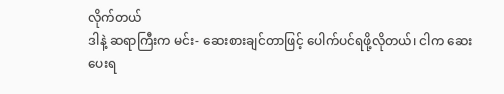လိုက်တယ်
ဒါနဲ့ ဆရာကြီးက မင်း- ဆေးစားချင်တာဖြင့် ပေါက်ပင်ရဖို့လိုတယ်၊ ငါက ဆေးပေးရ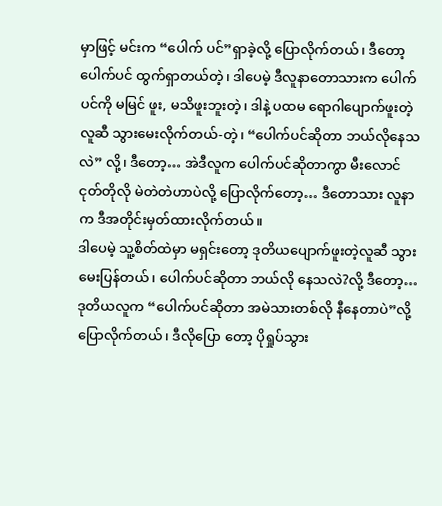မှာဖြင့် မင်းက “ပေါက် ပင်”ရှာခဲ့လို့ ပြောလိုက်တယ်၊ ဒီတော့ ပေါက်ပင် ထွက်ရှာတယ်တဲ့၊ ဒါပေမဲ့ ဒီလူနာတောသားက ပေါက်ပင်ကို မမြင် ဖူး, မသိဖူးဘူးတဲ့၊ ဒါနဲ့ ပထမ ရောဂါပျောက်ဖူးတဲ့လူဆီ သွားမေးလိုက်တယ်-တဲ့၊ “ပေါက်ပင်ဆိုတာ ဘယ်လိုနေသလဲ” လို့၊ ဒီတော့… အဲဒီလူက ပေါက်ပင်ဆိုတာကွာ မီးလောင် ငုတ်တိုလို မဲတဲတဲဟာပဲလို့ ပြောလိုက်တော့… ဒီတောသား လူနာက ဒီအတိုင်းမှတ်ထားလိုက်တယ်။
ဒါပေမဲ့ သူ့စိတ်ထဲမှာ မရှင်းတော့ ဒုတိယပျောက်ဖူးတဲ့လူဆီ သွားမေးပြန်တယ်၊ ပေါက်ပင်ဆိုတာ ဘယ်လို နေသလဲ?လို့ ဒီတော့…ဒုတိယလူက “ပေါက်ပင်ဆိုတာ အမဲသားတစ်လို နီနေတာပဲ”လို့ ပြောလိုက်တယ်၊ ဒီလိုပြော တော့ ပိုရှုပ်သွား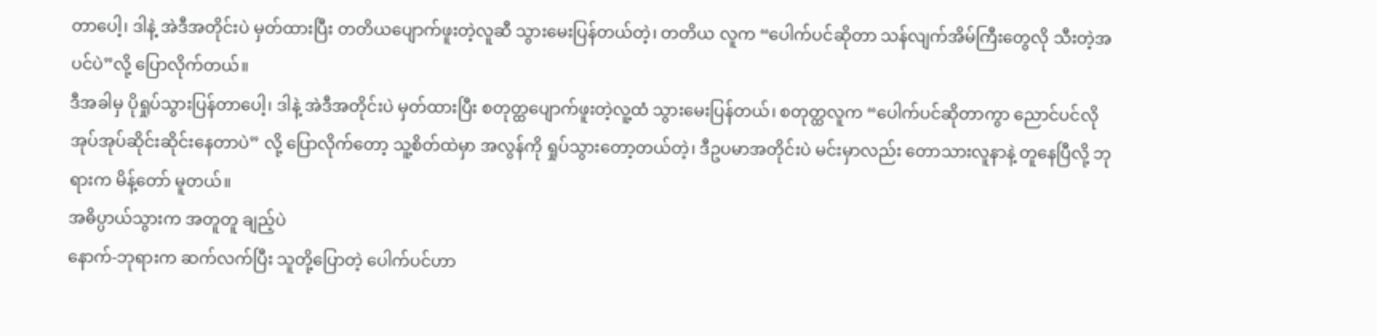တာပေါ့၊ ဒါနဲ့ အဲဒီအတိုင်းပဲ မှတ်ထားပြီး တတိယပျောက်ဖူးတဲ့လူဆီ သွားမေးပြန်တယ်တဲ့၊ တတိယ လူက “ပေါက်ပင်ဆိုတာ သန်လျက်အိမ်ကြီးတွေလို သီးတဲ့အပင်ပဲ”လို့ ပြောလိုက်တယ်။
ဒီအခါမှ ပိုရှုပ်သွားပြန်တာပေါ့၊ ဒါနဲ့ အဲဒီအတိုင်းပဲ မှတ်ထားပြီး စတုတ္ထပျောက်ဖူးတဲ့လူ့ထံ သွားမေးပြန်တယ်၊ စတုတ္ထလူက “ပေါက်ပင်ဆိုတာကွာ ညောင်ပင်လို အုပ်အုပ်ဆိုင်းဆိုင်းနေတာပဲ” လို့ ပြောလိုက်တော့ သူ့စိတ်ထဲမှာ အလွန်ကို ရှုပ်သွားတော့တယ်တဲ့၊ ဒီဥပမာအတိုင်းပဲ မင်းမှာလည်း တောသားလူနာနဲ့ တူနေပြီလို့ ဘုရားက မိန့်တော် မူတယ်။
အဓိပ္ပာယ်သွားက အတူတူ ချည့်ပဲ
နောက်-ဘုရားက ဆက်လက်ပြီး သူတို့ပြောတဲ့ ပေါက်ပင်ဟာ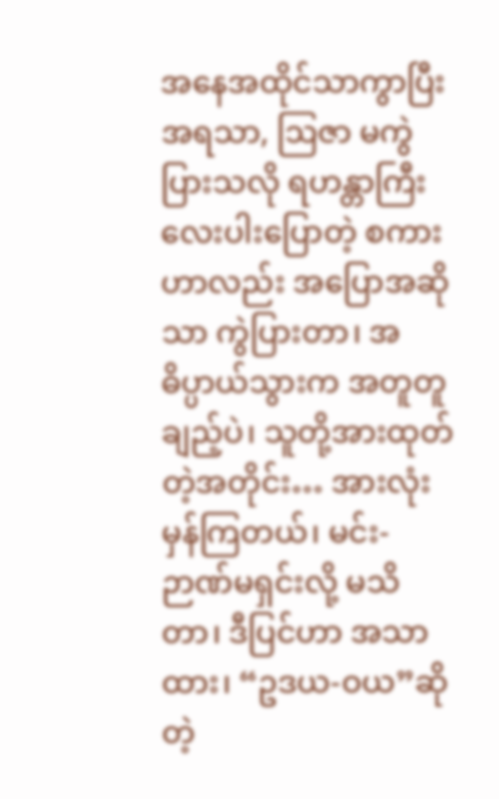အနေအထိုင်သာကွာပြီး အရသာ, ဩဇာ မကွဲပြားသလို ရဟန္တာကြီးလေးပါးပြောတဲ့ စကားဟာလည်း အပြောအဆိုသာ ကွဲပြားတာ၊ အဓိပ္ပာယ်သွားက အတူတူ ချည့်ပဲ၊ သူတို့အားထုတ်တဲ့အတိုင်း… အားလုံး မှန်ကြတယ်၊ မင်း-ဉာဏ်မရှင်းလို့ မသိတာ၊ ဒီပြင်ဟာ အသာထား၊ “ဥဒယ-ဝယ”ဆိုတဲ့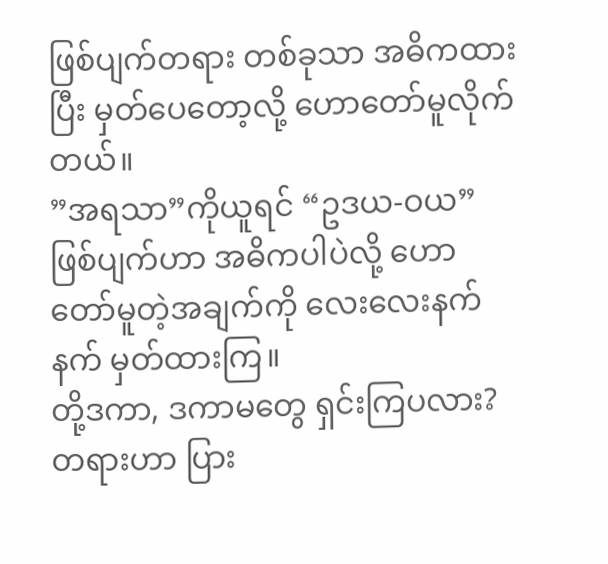ဖြစ်ပျက်တရား တစ်ခုသာ အဓိကထားပြီး မှတ်ပေတော့လို့ ဟောတော်မူလိုက်တယ်။
”အရသာ”ကိုယူရင် “ဥဒယ-ဝယ”ဖြစ်ပျက်ဟာ အဓိကပါပဲလို့ ဟောတော်မူတဲ့အချက်ကို လေးလေးနက်နက် မှတ်ထားကြ။
တို့ဒကာ, ဒကာမတွေ ရှင်းကြပလား? တရားဟာ ပြား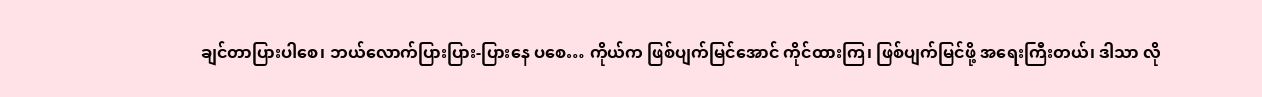ချင်တာပြားပါစေ၊ ဘယ်လောက်ပြားပြား-ပြားနေ ပစေ… ကိုယ်က ဖြစ်ပျက်မြင်အောင် ကိုင်ထားကြ၊ ဖြစ်ပျက်မြင်ဖို့ အရေးကြီးတယ်၊ ဒါသာ လို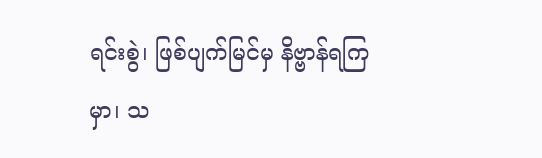ရင်းစွဲ၊ ဖြစ်ပျက်မြင်မှ နိဗ္ဗာန်ရကြမှာ၊ သ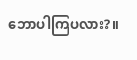ဘောပါကြပလား?။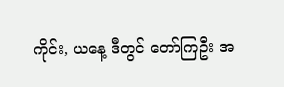ကိုင်း, ယနေ့ ဒီတွင် တော်ကြဦး အ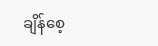ချိန်စေ့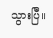သွားပြီ။